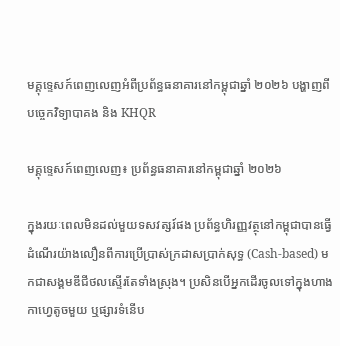មគ្គុទ្ទេសក៍ពេញលេញអំពីប្រព័ន្ធធនាគារនៅកម្ពុជាឆ្នាំ ២០២៦ បង្ហាញពីបច្ចេកវិទ្យាបាគង និង KHQR

មគ្គុទ្ទេសក៍ពេញលេញ៖ ប្រព័ន្ធធនាគារនៅកម្ពុជាឆ្នាំ ២០២៦

ក្នុងរយៈពេលមិនដល់មួយទសវត្សរ៍ផង ប្រព័ន្ធហិរញ្ញវត្ថុនៅកម្ពុជាបានធ្វើដំណើរយ៉ាងលឿនពីការប្រើប្រាស់ក្រដាសប្រាក់សុទ្ធ (Cash-based) មកជាសង្គមឌីជីថលស្ទើរតែទាំងស្រុង។ ប្រសិនបើអ្នកដើរចូលទៅក្នុងហាងកាហ្វេតូចមួយ ឬផ្សារទំនើប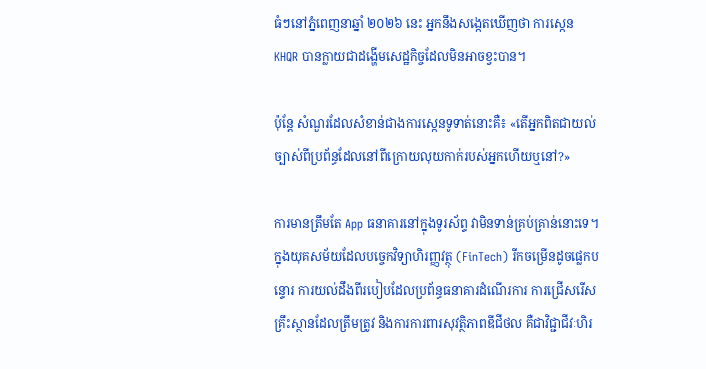ធំៗនៅភ្នំពេញនាឆ្នាំ ២០២៦ នេះ អ្នកនឹងសង្កេតឃើញថា ការស្កេន KHQR បានក្លាយជាដង្ហើមសេដ្ឋកិច្ចដែលមិនអាចខ្វះបាន។

ប៉ុន្តែ សំណួរដែលសំខាន់ជាងការស្កេនទូទាត់នោះគឺ៖ «តើអ្នកពិតជាយល់ច្បាស់ពីប្រព័ន្ធដែលនៅពីក្រោយលុយកាក់របស់អ្នកហើយឬនៅ?»

ការមានត្រឹមតែ App ធនាគារនៅក្នុងទូរស័ព្ទ វាមិនទាន់គ្រប់គ្រាន់នោះទេ។ ក្នុងយុគសម័យដែលបច្ចេកវិទ្យាហិរញ្ញវត្ថុ (FinTech) រីកចម្រើនដូចផ្លេកបន្ទោរ ការយល់ដឹងពីរបៀបដែលប្រព័ន្ធធនាគារដំណើរការ ការជ្រើសរើសគ្រឹះស្ថានដែលត្រឹមត្រូវ និងការការពារសុវត្ថិភាពឌីជីថល គឺជាវិជ្ជាជីវៈហិរ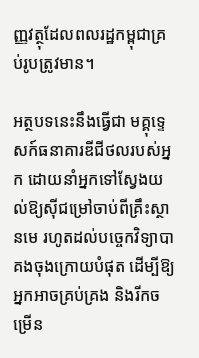ញ្ញវត្ថុដែលពលរដ្ឋកម្ពុជាគ្រប់រូបត្រូវមាន។

អត្ថបទនេះនឹងធ្វើជា មគ្គុទ្ទេសក៍ធនាគារឌីជីថលរបស់អ្នក ដោយនាំអ្នកទៅស្វែងយល់ឱ្យស៊ីជម្រៅចាប់ពីគ្រឹះស្ថានមេ រហូតដល់បច្ចេកវិទ្យាបាគងចុងក្រោយបំផុត ដើម្បីឱ្យអ្នកអាចគ្រប់គ្រង និងរីកចម្រើន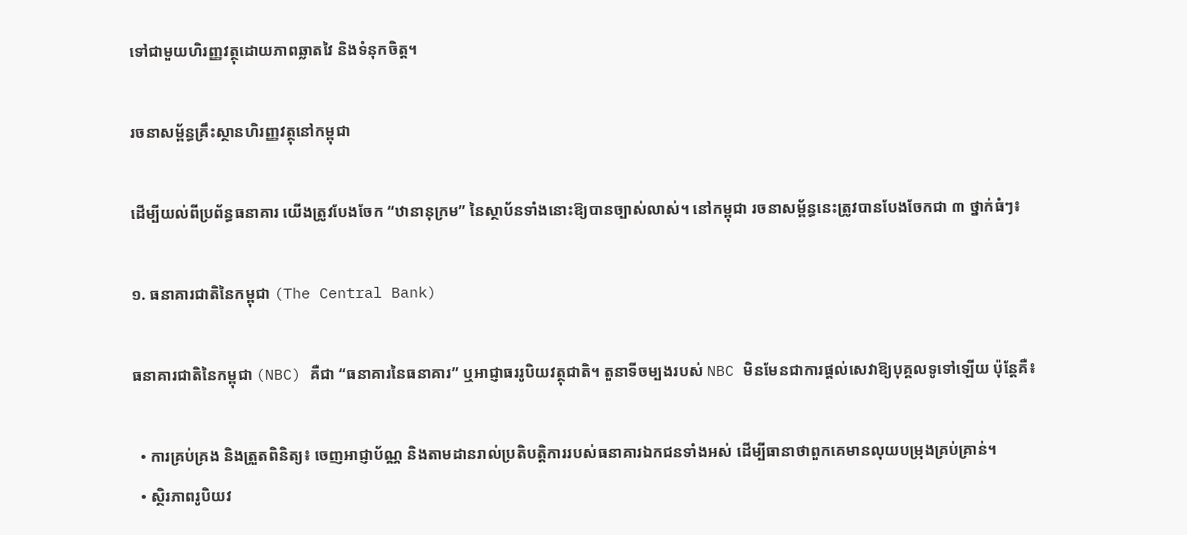ទៅជាមួយហិរញ្ញវត្ថុដោយភាពឆ្លាតវៃ និងទំនុកចិត្ត។

រចនាសម្ព័ន្ធគ្រឹះស្ថានហិរញ្ញវត្ថុនៅកម្ពុជា

ដើម្បីយល់ពីប្រព័ន្ធធនាគារ យើងត្រូវបែងចែក “ឋានានុក្រម” នៃស្ថាប័នទាំងនោះឱ្យបានច្បាស់លាស់។ នៅកម្ពុជា រចនាសម្ព័ន្ធនេះត្រូវបានបែងចែកជា ៣ ថ្នាក់ធំៗ៖

១. ធនាគារជាតិនៃកម្ពុជា (The Central Bank)

ធនាគារជាតិនៃកម្ពុជា (NBC) គឺជា “ធនាគារនៃធនាគារ” ឬអាជ្ញាធររូបិយវត្ថុជាតិ។ តួនាទីចម្បងរបស់ NBC មិនមែនជាការផ្តល់សេវាឱ្យបុគ្គលទូទៅឡើយ ប៉ុន្តែគឺ៖

  • ការគ្រប់គ្រង និងត្រួតពិនិត្យ៖ ចេញអាជ្ញាប័ណ្ណ និងតាមដានរាល់ប្រតិបត្តិការរបស់ធនាគារឯកជនទាំងអស់ ដើម្បីធានាថាពួកគេមានលុយបម្រុងគ្រប់គ្រាន់។
  • ស្ថិរភាពរូបិយវ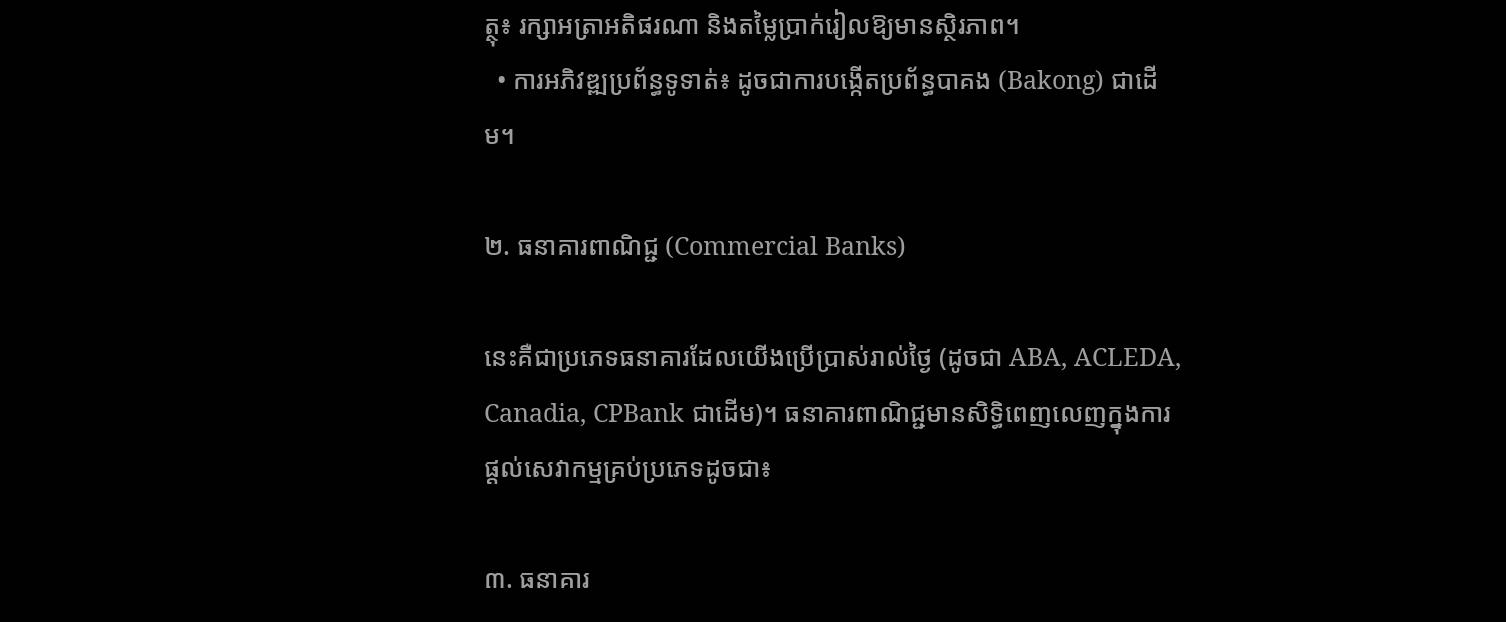ត្ថុ៖ រក្សាអត្រាអតិផរណា និងតម្លៃប្រាក់រៀលឱ្យមានស្ថិរភាព។
  • ការអភិវឌ្ឍប្រព័ន្ធទូទាត់៖ ដូចជាការបង្កើតប្រព័ន្ធបាគង (Bakong) ជាដើម។

២. ធនាគារពាណិជ្ជ (Commercial Banks)

នេះគឺជាប្រភេទធនាគារដែលយើងប្រើប្រាស់រាល់ថ្ងៃ (ដូចជា ABA, ACLEDA, Canadia, CPBank ជាដើម)។ ធនាគារពាណិជ្ជមានសិទ្ធិពេញលេញក្នុងការផ្តល់សេវាកម្មគ្រប់ប្រភេទដូចជា៖

៣. ធនាគារ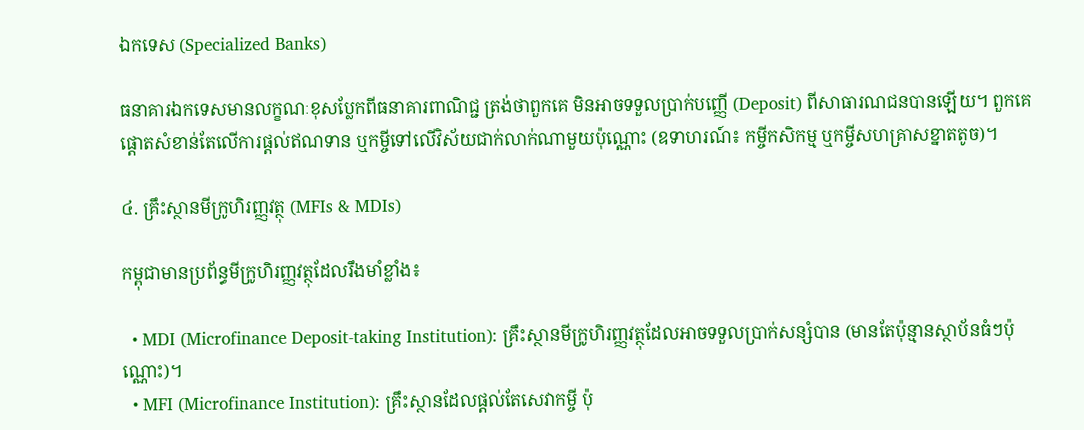ឯកទេស (Specialized Banks)

ធនាគារឯកទេសមានលក្ខណៈខុសប្លែកពីធនាគារពាណិជ្ជ ត្រង់ថាពួកគេ មិនអាចទទួលប្រាក់បញ្ញើ (Deposit) ពីសាធារណជនបានឡើយ។ ពួកគេផ្តោតសំខាន់តែលើការផ្តល់ឥណទាន ឬកម្ចីទៅលើវិស័យជាក់លាក់ណាមួយប៉ុណ្ណោះ (ឧទាហរណ៍៖ កម្ចីកសិកម្ម ឬកម្ចីសហគ្រាសខ្នាតតូច)។

៤. គ្រឹះស្ថានមីក្រូហិរញ្ញវត្ថុ (MFIs & MDIs)

កម្ពុជាមានប្រព័ន្ធមីក្រូហិរញ្ញវត្ថុដែលរឹងមាំខ្លាំង៖

  • MDI (Microfinance Deposit-taking Institution): គ្រឹះស្ថានមីក្រូហិរញ្ញវត្ថុដែលអាចទទួលប្រាក់សន្សំបាន (មានតែប៉ុន្មានស្ថាប័នធំៗប៉ុណ្ណោះ)។
  • MFI (Microfinance Institution): គ្រឹះស្ថានដែលផ្តល់តែសេវាកម្ចី ប៉ុ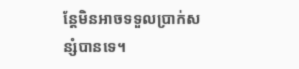ន្តែមិនអាចទទួលប្រាក់សន្សំបានទេ។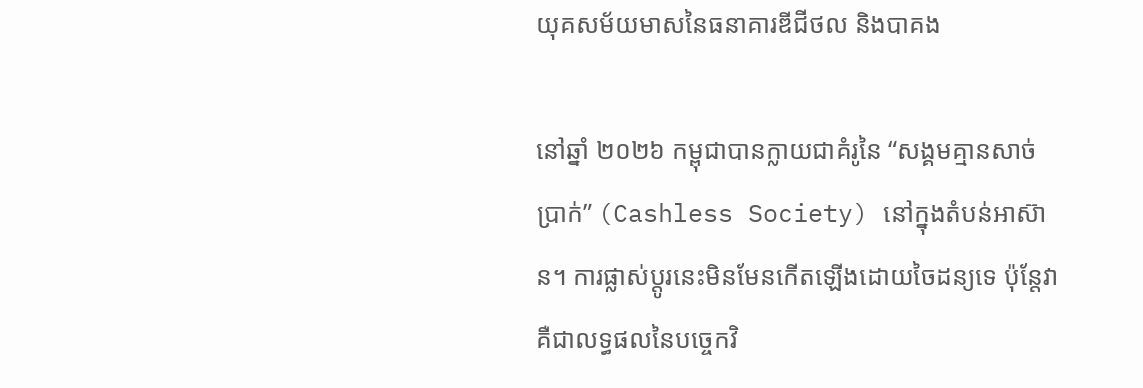យុគសម័យមាសនៃធនាគារឌីជីថល និងបាគង

នៅឆ្នាំ ២០២៦ កម្ពុជាបានក្លាយជាគំរូនៃ “សង្គមគ្មានសាច់ប្រាក់” (Cashless Society) នៅក្នុងតំបន់អាស៊ាន។ ការផ្លាស់ប្តូរនេះមិនមែនកើតឡើងដោយចៃដន្យទេ ប៉ុន្តែវាគឺជាលទ្ធផលនៃបច្ចេកវិ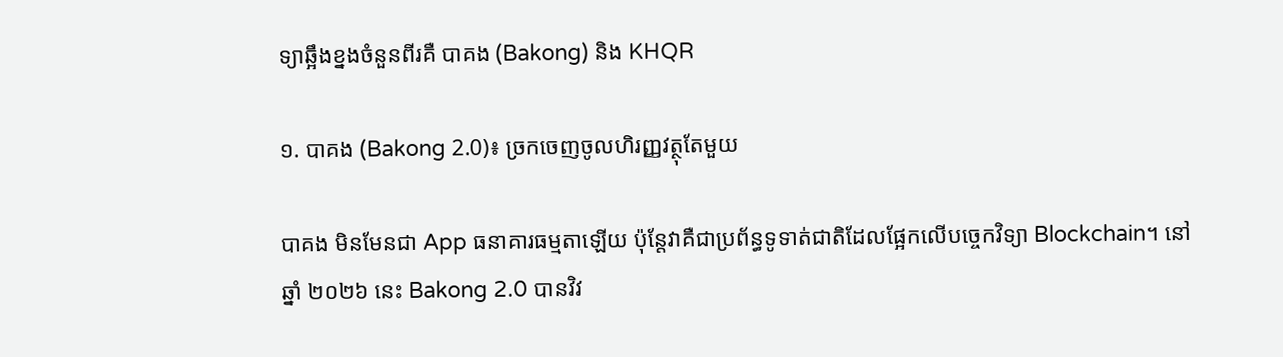ទ្យាឆ្អឹងខ្នងចំនួនពីរគឺ បាគង (Bakong) និង KHQR

១. បាគង (Bakong 2.0)៖ ច្រកចេញចូលហិរញ្ញវត្ថុតែមួយ

បាគង មិនមែនជា App ធនាគារធម្មតាឡើយ ប៉ុន្តែវាគឺជាប្រព័ន្ធទូទាត់ជាតិដែលផ្អែកលើបច្ចេកវិទ្យា Blockchain។ នៅឆ្នាំ ២០២៦ នេះ Bakong 2.0 បានវិវ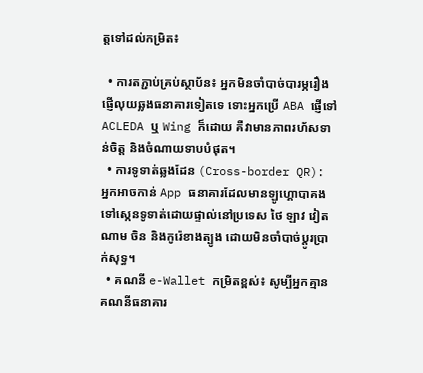ត្តទៅដល់កម្រិត៖

  • ការតភ្ជាប់គ្រប់ស្ថាប័ន៖ អ្នកមិនចាំបាច់បារម្ភរឿងផ្ញើលុយឆ្លងធនាគារទៀតទេ ទោះអ្នកប្រើ ABA ផ្ញើទៅ ACLEDA ឬ Wing ក៏ដោយ គឺវាមានភាពរហ័សទាន់ចិត្ត និងចំណាយទាបបំផុត។
  • ការទូទាត់ឆ្លងដែន (Cross-border QR): អ្នកអាចកាន់ App ធនាគារដែលមានឡូហ្គោបាគង ទៅស្កេនទូទាត់ដោយផ្ទាល់នៅប្រទេស ថៃ ឡាវ វៀតណាម ចិន និងកូរ៉េខាងត្បូង ដោយមិនចាំបាច់ប្តូរប្រាក់សុទ្ធ។
  • គណនី e-Wallet កម្រិតខ្ពស់៖ សូម្បីអ្នកគ្មានគណនីធនាគារ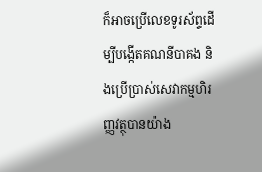ក៏អាចប្រើលេខទូរស័ព្ទដើម្បីបង្កើតគណនីបាគង និងប្រើប្រាស់សេវាកម្មហិរញ្ញវត្ថុបានយ៉ាង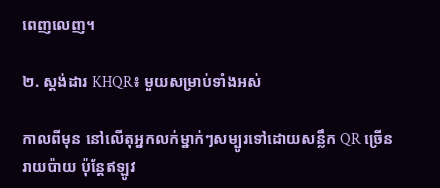ពេញលេញ។

២. ស្តង់ដារ KHQR៖ មួយសម្រាប់ទាំងអស់

កាលពីមុន នៅលើតុអ្នកលក់ម្នាក់ៗសម្បូរទៅដោយសន្លឹក QR ច្រើនរាយប៉ាយ ប៉ុន្តែឥឡូវ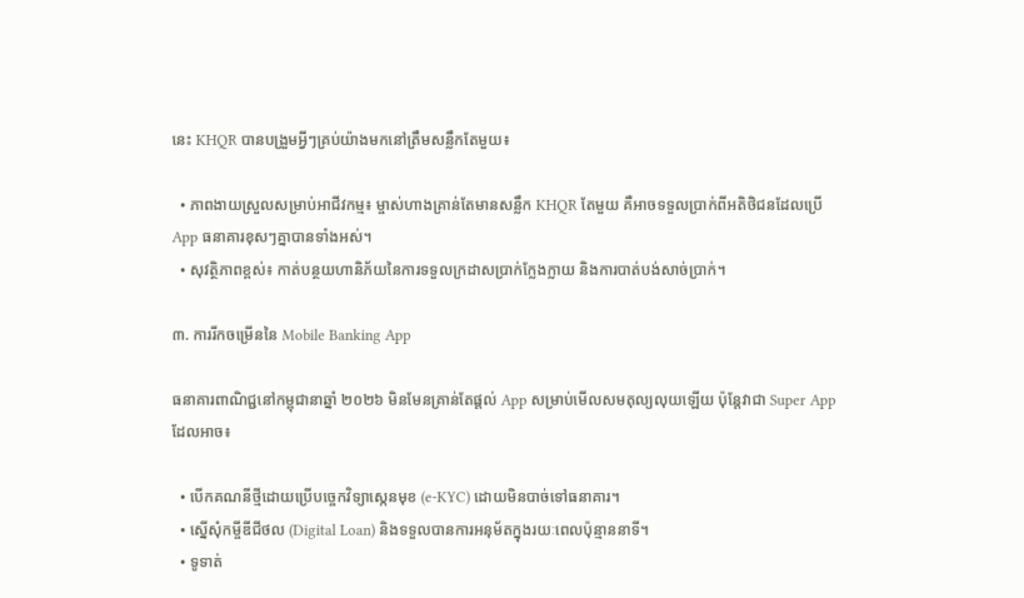នេះ KHQR បានបង្រួមអ្វីៗគ្រប់យ៉ាងមកនៅត្រឹមសន្លឹកតែមួយ៖

  • ភាពងាយស្រួលសម្រាប់អាជីវកម្ម៖ ម្ចាស់ហាងគ្រាន់តែមានសន្លឹក KHQR តែមួយ គឺអាចទទួលប្រាក់ពីអតិថិជនដែលប្រើ App ធនាគារខុសៗគ្នាបានទាំងអស់។
  • សុវត្ថិភាពខ្ពស់៖ កាត់បន្ថយហានិភ័យនៃការទទួលក្រដាសប្រាក់ក្លែងក្លាយ និងការបាត់បង់សាច់ប្រាក់។

៣. ការរីកចម្រើននៃ Mobile Banking App

ធនាគារពាណិជ្ជនៅកម្ពុជានាឆ្នាំ ២០២៦ មិនមែនគ្រាន់តែផ្តល់ App សម្រាប់មើលសមតុល្យលុយឡើយ ប៉ុន្តែវាជា Super App ដែលអាច៖

  • បើកគណនីថ្មីដោយប្រើបច្ចេកវិទ្យាស្កេនមុខ (e-KYC) ដោយមិនបាច់ទៅធនាគារ។
  • ស្នើសុំកម្ចីឌីជីថល (Digital Loan) និងទទួលបានការអនុម័តក្នុងរយៈពេលប៉ុន្មាននាទី។
  • ទូទាត់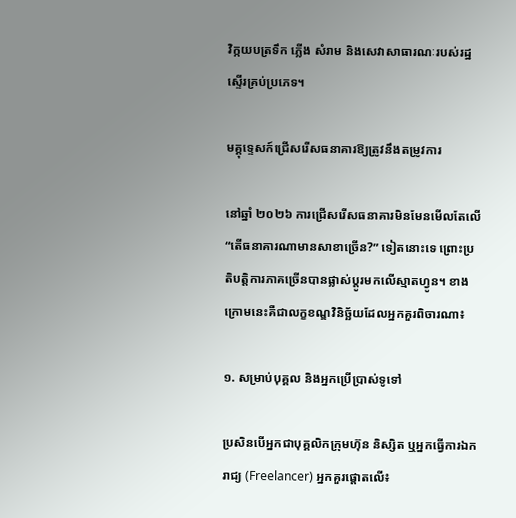វិក្កយបត្រទឹក ភ្លើង សំរាម និងសេវាសាធារណៈរបស់រដ្ឋស្ទើរគ្រប់ប្រភេទ។

មគ្គុទ្ទេសក៍ជ្រើសរើសធនាគារឱ្យត្រូវនឹងតម្រូវការ

នៅឆ្នាំ ២០២៦ ការជ្រើសរើសធនាគារមិនមែនមើលតែលើ “តើធនាគារណាមានសាខាច្រើន?” ទៀតនោះទេ ព្រោះប្រតិបត្តិការភាគច្រើនបានផ្លាស់ប្តូរមកលើស្មាតហ្វូន។ ខាងក្រោមនេះគឺជាលក្ខខណ្ឌវិនិច្ឆ័យដែលអ្នកគួរពិចារណា៖

១. សម្រាប់បុគ្គល និងអ្នកប្រើប្រាស់ទូទៅ

ប្រសិនបើអ្នកជាបុគ្គលិកក្រុមហ៊ុន និស្សិត ឬអ្នកធ្វើការឯករាជ្យ (Freelancer) អ្នកគួរផ្តោតលើ៖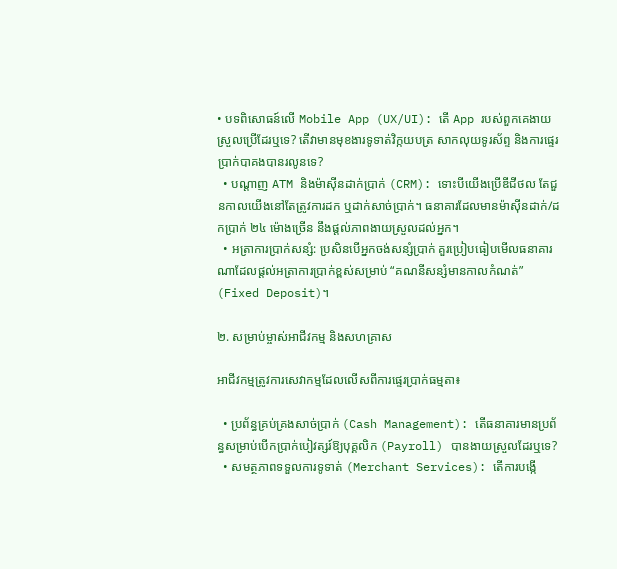• បទពិសោធន៍លើ Mobile App (UX/UI): តើ App របស់ពួកគេងាយស្រួលប្រើដែរឬទេ? តើវាមានមុខងារទូទាត់វិក្កយបត្រ សាកលុយទូរស័ព្ទ និងការផ្ទេរប្រាក់បាគងបានរលូនទេ?
  • បណ្តាញ ATM និងម៉ាស៊ីនដាក់ប្រាក់ (CRM): ទោះបីយើងប្រើឌីជីថល តែជួនកាលយើងនៅតែត្រូវការដក ឬដាក់សាច់ប្រាក់។ ធនាគារដែលមានម៉ាស៊ីនដាក់/ដកប្រាក់ ២៤ ម៉ោងច្រើន នឹងផ្តល់ភាពងាយស្រួលដល់អ្នក។
  • អត្រាការប្រាក់សន្សំ: ប្រសិនបើអ្នកចង់សន្សំប្រាក់ គួរប្រៀបធៀបមើលធនាគារណាដែលផ្តល់អត្រាការប្រាក់ខ្ពស់សម្រាប់ “គណនីសន្សំមានកាលកំណត់” (Fixed Deposit)។

២. សម្រាប់ម្ចាស់អាជីវកម្ម និងសហគ្រាស

អាជីវកម្មត្រូវការសេវាកម្មដែលលើសពីការផ្ទេរប្រាក់ធម្មតា៖

  • ប្រព័ន្ធគ្រប់គ្រងសាច់ប្រាក់ (Cash Management): តើធនាគារមានប្រព័ន្ធសម្រាប់បើកប្រាក់បៀវត្សរ៍ឱ្យបុគ្គលិក (Payroll) បានងាយស្រួលដែរឬទេ?
  • សមត្ថភាពទទួលការទូទាត់ (Merchant Services): តើការបង្កើ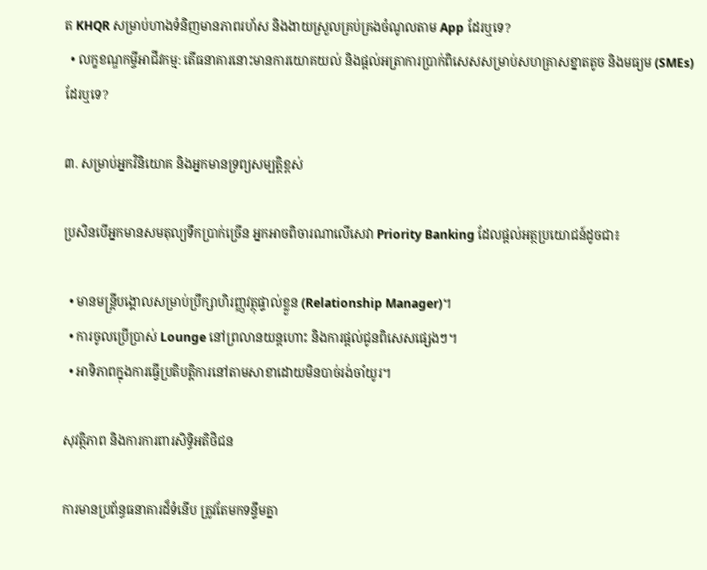ត KHQR សម្រាប់ហាងទំនិញមានភាពរហ័ស និងងាយស្រួលគ្រប់គ្រងចំណូលតាម App ដែរឬទេ?
  • លក្ខខណ្ឌកម្ចីអាជីវកម្ម: តើធនាគារនោះមានការយោគយល់ និងផ្តល់អត្រាការប្រាក់ពិសេសសម្រាប់សហគ្រាសខ្នាតតូច និងមធ្យម (SMEs) ដែរឬទេ?

៣. សម្រាប់អ្នកវិនិយោគ និងអ្នកមានទ្រព្យសម្បត្តិខ្ពស់

ប្រសិនបើអ្នកមានសមតុល្យទឹកប្រាក់ច្រើន អ្នកអាចពិចារណាលើសេវា Priority Banking ដែលផ្តល់អត្ថប្រយោជន៍ដូចជា៖

  • មានមន្ត្រីបង្គោលសម្រាប់ប្រឹក្សាហិរញ្ញវត្ថុផ្ទាល់ខ្លួន (Relationship Manager)។
  • ការចូលប្រើប្រាស់ Lounge នៅព្រលានយន្តហោះ និងការផ្តល់ជូនពិសេសផ្សេងៗ។
  • អាទិភាពក្នុងការធ្វើប្រតិបត្តិការនៅតាមសាខាដោយមិនបាច់រង់ចាំយូរ។

សុវត្ថិភាព និងការការពារសិទ្ធិអតិថិជន

ការមានប្រព័ន្ធធនាគារដ៏ទំនើប ត្រូវតែមកទន្ទឹមគ្នា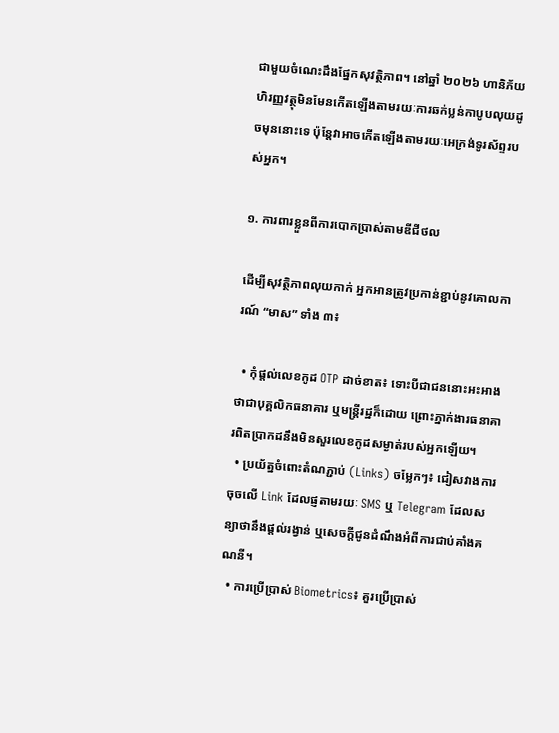ជាមួយចំណេះដឹងផ្នែកសុវត្ថិភាព។ នៅឆ្នាំ ២០២៦ ហានិភ័យហិរញ្ញវត្ថុមិនមែនកើតឡើងតាមរយៈការឆក់ប្លន់កាបូបលុយដូចមុននោះទេ ប៉ុន្តែវាអាចកើតឡើងតាមរយៈអេក្រង់ទូរស័ព្ទរបស់អ្នក។

១. ការពារខ្លួនពីការបោកប្រាស់តាមឌីជីថល

ដើម្បីសុវត្ថិភាពលុយកាក់ អ្នកអានត្រូវប្រកាន់ខ្ជាប់នូវគោលការណ៍ “មាស” ទាំង ៣៖

  • កុំផ្តល់លេខកូដ OTP ដាច់ខាត៖ ទោះបីជាជននោះអះអាងថាជាបុគ្គលិកធនាគារ ឬមន្ត្រីរដ្ឋក៏ដោយ ព្រោះភ្នាក់ងារធនាគារពិតប្រាកដនឹងមិនសួរលេខកូដសម្ងាត់របស់អ្នកឡើយ។
  • ប្រយ័ត្នចំពោះតំណភ្ជាប់ (Links) ចម្លែកៗ៖ ជៀសវាងការចុចលើ Link ដែលផ្ញតាមរយៈ SMS ឬ Telegram ដែលសន្យាថានឹងផ្តល់រង្វាន់ ឬសេចក្តីជូនដំណឹងអំពីការជាប់គាំងគណនី។
  • ការប្រើប្រាស់ Biometrics៖ គួរប្រើប្រាស់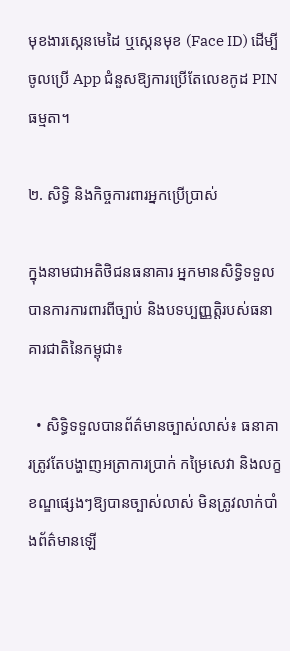មុខងារស្កេនមេដៃ ឬស្កេនមុខ (Face ID) ដើម្បីចូលប្រើ App ជំនួសឱ្យការប្រើតែលេខកូដ PIN ធម្មតា។

២. សិទ្ធិ និងកិច្ចការពារអ្នកប្រើប្រាស់

ក្នុងនាមជាអតិថិជនធនាគារ អ្នកមានសិទ្ធិទទួលបានការការពារពីច្បាប់ និងបទប្បញ្ញត្តិរបស់ធនាគារជាតិនៃកម្ពុជា៖

  • សិទ្ធិទទួលបានព័ត៌មានច្បាស់លាស់៖ ធនាគារត្រូវតែបង្ហាញអត្រាការប្រាក់ កម្រៃសេវា និងលក្ខខណ្ឌផ្សេងៗឱ្យបានច្បាស់លាស់ មិនត្រូវលាក់បាំងព័ត៌មានឡើ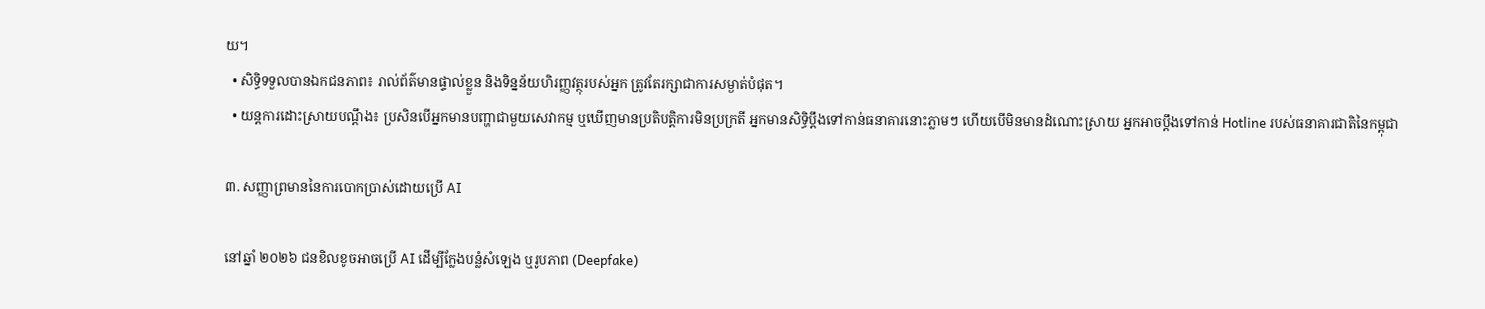យ។
  • សិទ្ធិទទួលបានឯកជនភាព៖ រាល់ព័ត៌មានផ្ទាល់ខ្លួន និងទិន្នន័យហិរញ្ញវត្ថុរបស់អ្នក ត្រូវតែរក្សាជាការសម្ងាត់បំផុត។
  • យន្តការដោះស្រាយបណ្តឹង៖ ប្រសិនបើអ្នកមានបញ្ហាជាមួយសេវាកម្ម ឬឃើញមានប្រតិបត្តិការមិនប្រក្រតី អ្នកមានសិទ្ធិប្តឹងទៅកាន់ធនាគារនោះភ្លាមៗ ហើយបើមិនមានដំណោះស្រាយ អ្នកអាចប្តឹងទៅកាន់ Hotline របស់ធនាគារជាតិនៃកម្ពុជា

៣. សញ្ញាព្រមាននៃការបោកប្រាស់ដោយប្រើ AI

នៅឆ្នាំ ២០២៦ ជនខិលខូចអាចប្រើ AI ដើម្បីក្លែងបន្លំសំឡេង ឬរូបភាព (Deepfake)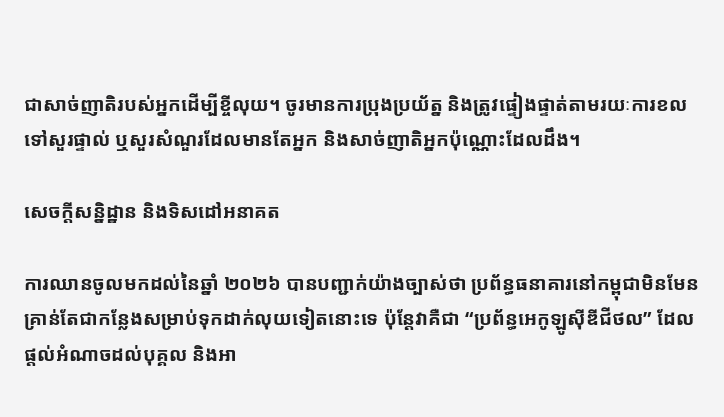ជាសាច់ញាតិរបស់អ្នកដើម្បីខ្ចីលុយ។ ចូរមានការប្រុងប្រយ័ត្ន និងត្រូវផ្ទៀងផ្ទាត់តាមរយៈការខលទៅសួរផ្ទាល់ ឬសួរសំណួរដែលមានតែអ្នក និងសាច់ញាតិអ្នកប៉ុណ្ណោះដែលដឹង។

សេចក្តីសន្និដ្ឋាន និងទិសដៅអនាគត

ការឈានចូលមកដល់នៃឆ្នាំ ២០២៦ បានបញ្ជាក់យ៉ាងច្បាស់ថា ប្រព័ន្ធធនាគារនៅកម្ពុជាមិនមែនគ្រាន់តែជាកន្លែងសម្រាប់ទុកដាក់លុយទៀតនោះទេ ប៉ុន្តែវាគឺជា “ប្រព័ន្ធអេកូឡូស៊ីឌីជីថល” ដែលផ្តល់អំណាចដល់បុគ្គល និងអា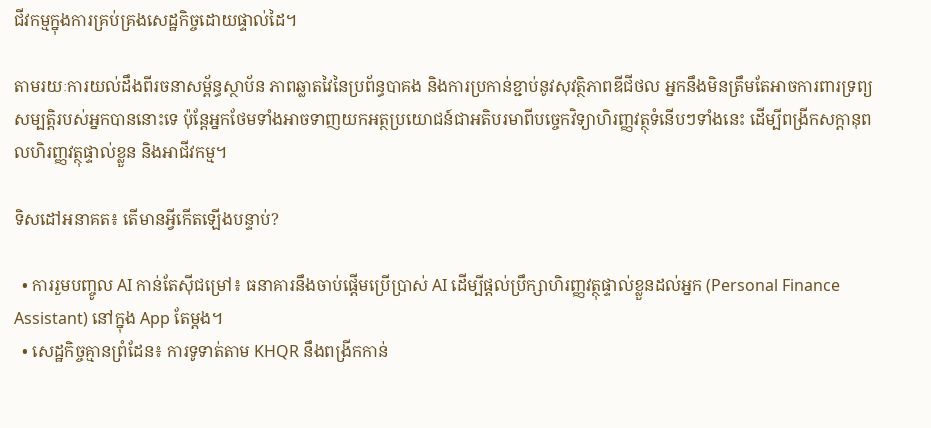ជីវកម្មក្នុងការគ្រប់គ្រងសេដ្ឋកិច្ចដោយផ្ទាល់ដៃ។

តាមរយៈការយល់ដឹងពីរចនាសម្ព័ន្ធស្ថាប័ន ភាពឆ្លាតវៃនៃប្រព័ន្ធបាគង និងការប្រកាន់ខ្ជាប់នូវសុវត្ថិភាពឌីជីថល អ្នកនឹងមិនត្រឹមតែអាចការពារទ្រព្យសម្បត្តិរបស់អ្នកបាននោះទេ ប៉ុន្តែអ្នកថែមទាំងអាចទាញយកអត្ថប្រយោជន៍ជាអតិបរមាពីបច្ចេកវិទ្យាហិរញ្ញវត្ថុទំនើបៗទាំងនេះ ដើម្បីពង្រីកសក្តានុពលហិរញ្ញវត្ថុផ្ទាល់ខ្លួន និងអាជីវកម្ម។

ទិសដៅអនាគត៖ តើមានអ្វីកើតឡើងបន្ទាប់?

  • ការរួមបញ្ចូល AI កាន់តែស៊ីជម្រៅ៖ ធនាគារនឹងចាប់ផ្តើមប្រើប្រាស់ AI ដើម្បីផ្តល់ប្រឹក្សាហិរញ្ញវត្ថុផ្ទាល់ខ្លួនដល់អ្នក (Personal Finance Assistant) នៅក្នុង App តែម្តង។
  • សេដ្ឋកិច្ចគ្មានព្រំដែន៖ ការទូទាត់តាម KHQR នឹងពង្រីកកាន់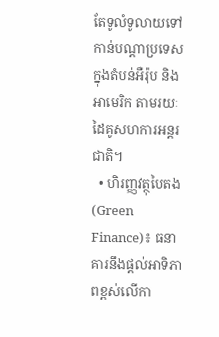តែទូលំទូលាយទៅកាន់បណ្តាប្រទេសក្នុងតំបន់អឺរ៉ុប និងអាមេរិក តាមរយៈដៃគូសហការអន្តរជាតិ។
  • ហិរញ្ញវត្ថុបៃតង (Green Finance)៖ ធនាគារនឹងផ្តល់អាទិភាពខ្ពស់លើកា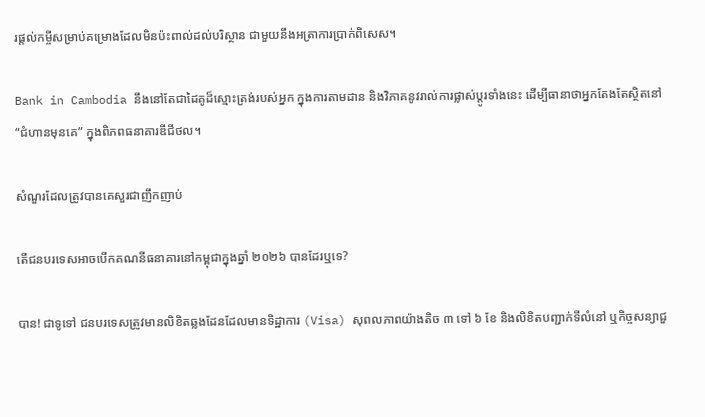រផ្តល់កម្ចីសម្រាប់គម្រោងដែលមិនប៉ះពាល់ដល់បរិស្ថាន ជាមួយនឹងអត្រាការប្រាក់ពិសេស។

Bank in Cambodia នឹងនៅតែជាដៃគូដ៏ស្មោះត្រង់របស់អ្នក ក្នុងការតាមដាន និងវិភាគនូវរាល់ការផ្លាស់ប្តូរទាំងនេះ ដើម្បីធានាថាអ្នកតែងតែស្ថិតនៅ “ជំហានមុនគេ” ក្នុងពិភពធនាគារឌីជីថល។

សំណួរដែលត្រូវបានគេសួរជាញឹកញាប់

តើជនបរទេសអាចបើកគណនីធនាគារនៅកម្ពុជាក្នុងឆ្នាំ ២០២៦ បានដែរឬទេ?

បាន! ជាទូទៅ ជនបរទេសត្រូវមានលិខិតឆ្លងដែនដែលមានទិដ្ឋាការ (Visa) សុពលភាពយ៉ាងតិច ៣ ទៅ ៦ ខែ និងលិខិតបញ្ជាក់ទីលំនៅ ឬកិច្ចសន្យាជួ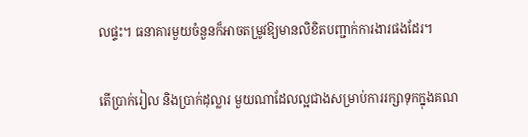លផ្ទះ។ ធនាគារមួយចំនួនក៏អាចតម្រូវឱ្យមានលិខិតបញ្ជាក់ការងារផងដែរ។

តើប្រាក់រៀល និងប្រាក់ដុល្លារ មួយណាដែលល្អជាងសម្រាប់ការរក្សាទុកក្នុងគណ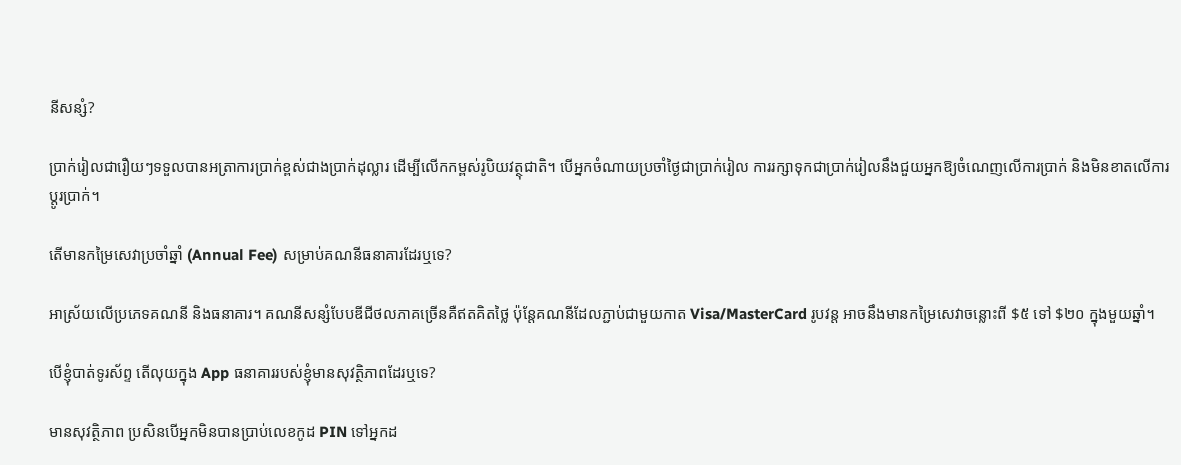នីសន្សំ?

ប្រាក់រៀលជារឿយៗទទួលបានអត្រាការប្រាក់ខ្ពស់ជាងប្រាក់ដុល្លារ ដើម្បីលើកកម្ពស់រូបិយវត្ថុជាតិ។ បើអ្នកចំណាយប្រចាំថ្ងៃជាប្រាក់រៀល ការរក្សាទុកជាប្រាក់រៀលនឹងជួយអ្នកឱ្យចំណេញលើការប្រាក់ និងមិនខាតលើការប្តូរប្រាក់។

តើមានកម្រៃសេវាប្រចាំឆ្នាំ (Annual Fee) សម្រាប់គណនីធនាគារដែរឬទេ?

អាស្រ័យលើប្រភេទគណនី និងធនាគារ។ គណនីសន្សំបែបឌីជីថលភាគច្រើនគឺឥតគិតថ្លៃ ប៉ុន្តែគណនីដែលភ្ជាប់ជាមួយកាត Visa/MasterCard រូបវន្ត អាចនឹងមានកម្រៃសេវាចន្លោះពី $៥ ទៅ $២០ ក្នុងមួយឆ្នាំ។

បើខ្ញុំបាត់ទូរស័ព្ទ តើលុយក្នុង App ធនាគាររបស់ខ្ញុំមានសុវត្ថិភាពដែរឬទេ?

មានសុវត្ថិភាព ប្រសិនបើអ្នកមិនបានប្រាប់លេខកូដ PIN ទៅអ្នកដ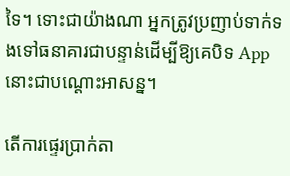ទៃ។ ទោះជាយ៉ាងណា អ្នកត្រូវប្រញាប់ទាក់ទងទៅធនាគារជាបន្ទាន់ដើម្បីឱ្យគេបិទ App នោះជាបណ្ដោះអាសន្ន។

តើការផ្ទេរប្រាក់តា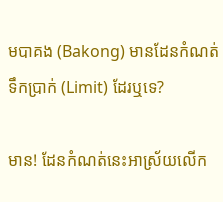មបាគង (Bakong) មានដែនកំណត់ទឹកប្រាក់ (Limit) ដែរឬទេ?

មាន! ដែនកំណត់នេះអាស្រ័យលើក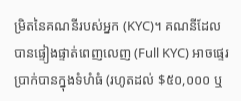ម្រិតនៃគណនីរបស់អ្នក (KYC)។ គណនីដែលបានផ្ទៀងផ្ទាត់ពេញលេញ (Full KYC) អាចផ្ទេរប្រាក់បានក្នុងទំហំធំ (រហូតដល់ $៥០,០០០ ឬ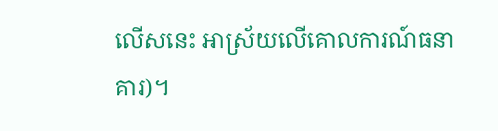លើសនេះ អាស្រ័យលើគោលការណ៍ធនាគារ)។